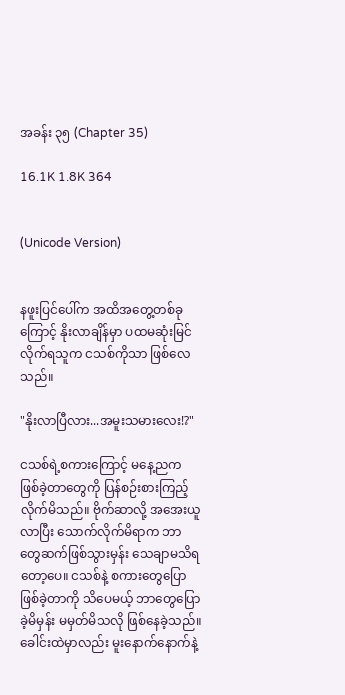အခန်း ၃၅ (Chapter 35)

16.1K 1.8K 364


(Unicode Version)


နဖူးပြင်ပေါ်က အထိအတွေ့တစ်ခုကြောင့် နိုးလာချိန်မှာ ပထမဆုံးမြင်လိုက်ရသူက ငသစ်ကိုသာ ဖြစ်လေသည်။

"နိုးလာပြီလား...အမူးသမားလေး!?"

ငသစ်ရဲ့စကားကြောင့် မနေ့ညက ဖြစ်ခဲ့တာတွေကို ပြန်စဉ်းစားကြည့်လိုက်မိသည်။ ဗိုက်ဆာလို့ ‌အအေးယူလာပြီး သောက်လိုက်မိရာက ဘာတွေဆက်ဖြစ်သွားမှန်း သေချာမသိရတော့ပေ။ ငသစ်နဲ့ စကားတွေပြောဖြစ်ခဲ့တာကို သိပေမယ့် ဘာတွေပြောခဲ့မိမှန်း မမှတ်မိသလို ဖြစ်နေခဲ့သည်။ ခေါင်းထဲမှာလည်း မူးနောက်နောက်နဲ့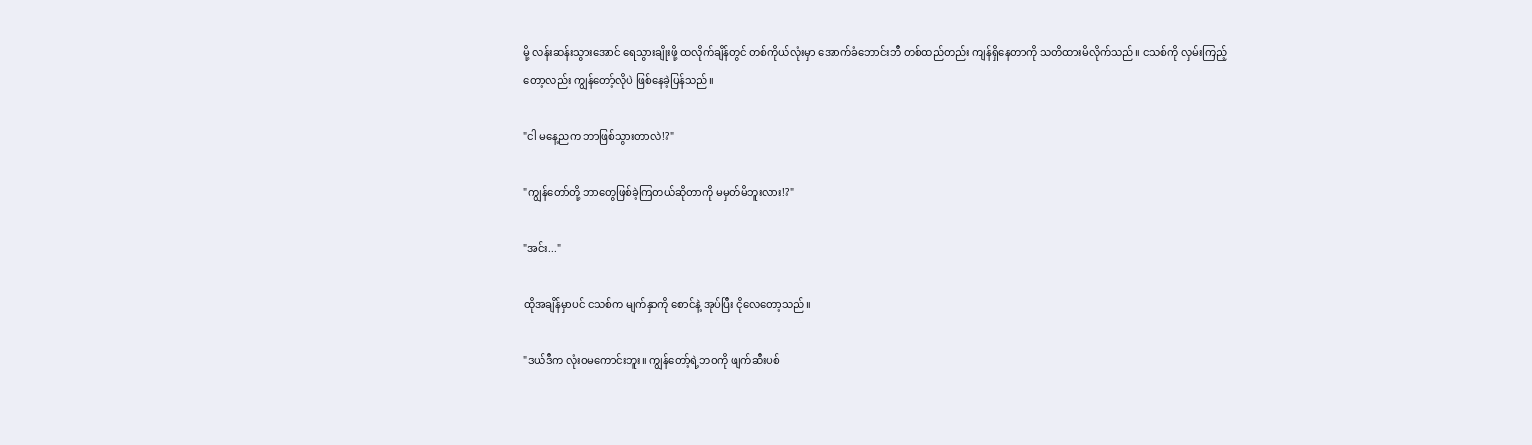မို့ လန်းဆန်းသွားအောင် ရေသွားချိုးဖို့ ထလိုက်ချိန်တွင် တစ်ကိုယ်လုံးမှာ အောက်ခံဘောင်းဘီ တစ်ထည်တည်း ကျန်ရှိနေတာကို သတိထားမိလိုက်သည်။ ငသစ်ကို လှမ်းကြည့်တော့လည်း ကျွန်တော့်လိုပဲ ဖြစ်နေခဲ့ပြန်သည်။

"ငါ မနေ့ညက ဘာဖြစ်သွားတာလဲ!?"

"ကျွန်တော်တို့ ဘာတွေဖြစ်ခဲ့ကြတယ်ဆိုတာကို မမှတ်မိဘူးလား!?"

"အင်း..."

ထိုအချိန်မှာပင် ငသစ်က မျက်နှာကို စောင်နဲ့ အုပ်ပြီး ငိုလေတော့သည်။

"ဒယ်ဒီက လုံးဝမကောင်းဘူး။ ကျွန်တော့်ရဲ့ဘဝကို ဖျက်ဆီးပစ်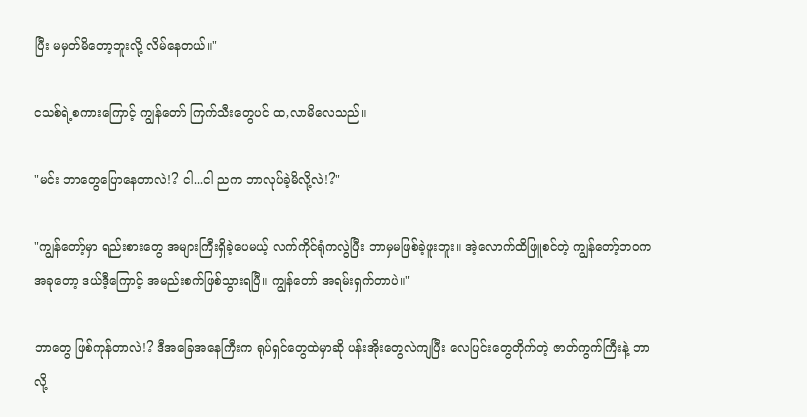ပြီး မမှတ်မိတော့ဘူးလို့ လိမ်နေတယ်။"

ငသစ်ရဲ့စကားကြောင့် ကျွန်တော် ကြက်သီးတွေပင် ထ,လာမိလေသည်။

"မင်း ဘာတွေပြောနေတာလဲ!? ငါ...ငါ ညက ဘာလုပ်ခဲ့မိလို့လဲ!?"

"ကျွန်တော့်မှာ ရည်းစားတွေ အများကြီးရှိခဲ့ပေမယ့် လက်ကိုင်ရုံကလွဲပြီး ဘာမှမဖြစ်ခဲ့ဖူးဘူး။ အဲ့လောက်ထိဖြူစင်တဲ့ ကျွန်တော့်ဘဝက အခုတော့ ဒယ်ဒီ့ကြောင့် အမည်းစက်ဖြစ်သွားရပြီ။ ကျွန်တော် အရမ်းရှက်တာပဲ။"

ဘာတွေ ဖြစ်ကုန်တာလဲ!? ဒီအခြေအနေကြီးက ရုပ်ရှင်တွေထဲမှာဆို ပန်းအိုးတွေလဲကျပြီး လေပြင်းတွေတိုက်တဲ့ ဇာတ်ကွက်ကြီးနဲ့ ဘာလို့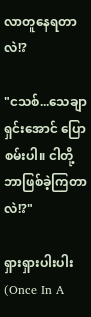လာတူနေရတာလဲ!?

"ငသစ်...သေချာရှင်းအောင် ပြောစမ်းပါ။ ငါတို့ ဘာဖြစ်ခဲ့ကြတာလဲ!?"

ရှားရှားပါးပါး                                             (Once In A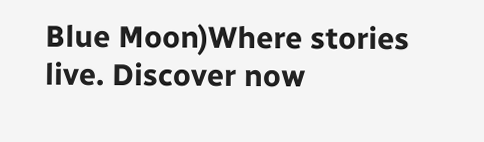Blue Moon)Where stories live. Discover now